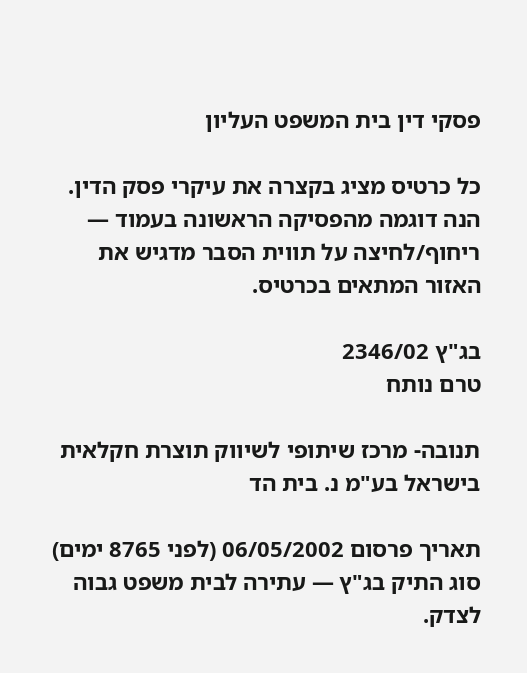פסקי דין בית המשפט העליון

כל כרטיס מציג בקצרה את עיקרי פסק הדין. הנה דוגמה מהפסיקה הראשונה בעמוד — ריחוף/לחיצה על תווית הסבר מדגיש את האזור המתאים בכרטיס.

בג"ץ 2346/02
טרם נותח

תנובה- מרכז שיתופי לשיווק תוצרת חקלאית בישראל בע"מ נ. בית הד

תאריך פרסום 06/05/2002 (לפני 8765 ימים)
סוג התיק בג"ץ — עתירה לבית משפט גבוה לצדק.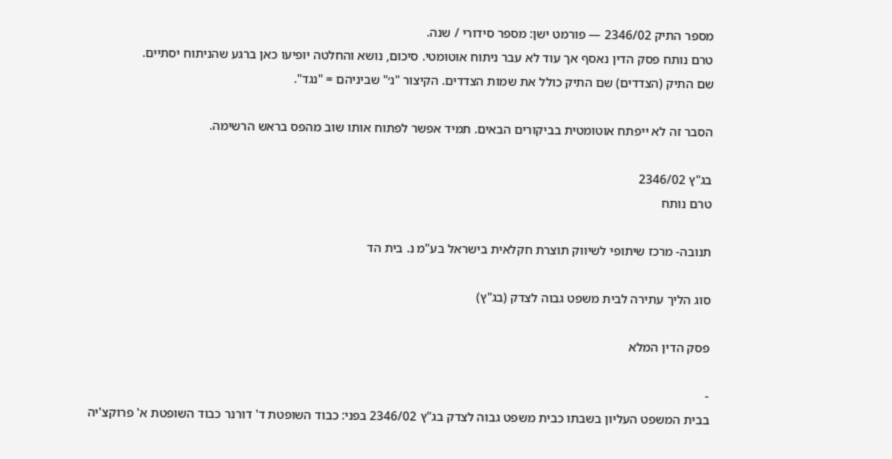מספר התיק 2346/02 — פורמט ישן: מספר סידורי / שנה.
טרם נותח פסק הדין נאסף אך עוד לא עבר ניתוח אוטומטי. סיכום, נושא והחלטה יופיעו כאן ברגע שהניתוח יסתיים.
שם התיק (הצדדים) שם התיק כולל את שמות הצדדים. הקיצור "נ׳" שביניהם = "נגד".

הסבר זה לא ייפתח אוטומטית בביקורים הבאים. תמיד אפשר לפתוח אותו שוב מהפס בראש הרשימה.

בג"ץ 2346/02
טרם נותח

תנובה- מרכז שיתופי לשיווק תוצרת חקלאית בישראל בע"מ נ. בית הד

סוג הליך עתירה לבית משפט גבוה לצדק (בג"ץ)

פסק הדין המלא

-
בבית המשפט העליון בשבתו כבית משפט גבוה לצדק בג"ץ 2346/02 בפני: כבוד השופטת ד' דורנר כבוד השופטת א' פרוקצ'יה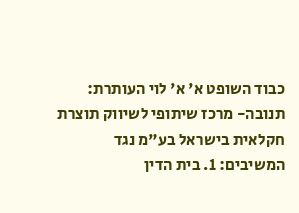כבוד השופט א' א' לוי העותרת: תנובה- מרכז שיתופי לשיווק תוצרת חקלאית בישראל בע"מ נגד המשיבים: 1. בית הדין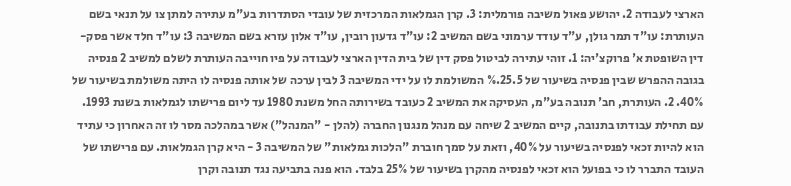הארצי לעבודה 2. יהושע פאול משיבה פורמלית: 3. קרן הגמלאות המרכזית של עובדי הסתדרות בע"מ עתירה למתן צו על תנאי בשם העותרת: עו"ד תמר גולן, ע"ד עודד ערמוני בשם המשיב 2: עו"ד גדעון רובין, עו"ד אלון עזרא בשם המשיבה 3: עו"ד חלד אשר פסק-דין השופטת א' פרוקצ'יה: 1. זוהי עתירה לביטול פסק דין של בית הדין הארצי לעבודה על פיו חוייבה העותרת לשלם למשיב 2 פנסיה בגובה ההפרש שבין פנסיה בשיעור של 25.5.% המשולמת לו על ידי המשיבה 3 לבין ערכה של אותה פנסיה לו היתה משולמת בשיעור של 40%. 2. העותרת, חב' תנובה בע"מ, העסיקה את המשיב 2 כעובד בשירותה החל משנת 1980 עד ליום פרישתו לגמלאות בשנת 1993. עם תחילת עבודתו בתנובה, קיים המשיב 2 שיחה עם מנהל מנגנון החברה (להלן - "המנהל") אשר במהלכה מסר לו זה האחרון כי עתיד הוא להיות זכאי לפנסיה בשיעור על 40%, וזאת על סמך חוברת "הלכות גמלאות" של המשיבה 3 - היא קרן הגמלאות. עם פרישתו של העובד התברר לו כי בפועל הוא זכאי לפנסיה מהקרן בשיעור של 25% בלבד. הוא פנה בתביעה נגד תנובה וקרן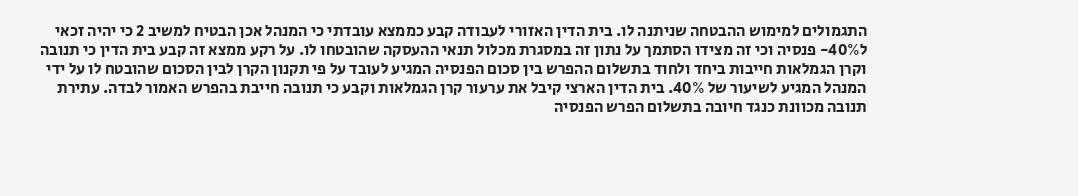התגמולים למימוש ההבטחה שניתנה לו. בית הדין האזורי לעבודה קבע כממצא עובדתי כי המנהל אכן הבטיח למשיב 2 כי יהיה זכאי ל40%- פנסיה וכי זה מצידו הסתמך על נתון זה במסגרת מכלול תנאי ההעסקה שהובטחו לו. על רקע ממצא זה קבע בית הדין כי תנובה וקרן הגמלאות חייבות ביחד ולחוד בתשלום ההפרש בין סכום הפנסיה המגיע לעובד על פי תקנון הקרן לבין הסכום שהובטח לו על ידי המנהל המגיע לשיעור של 40%. בית הדין הארצי קיבל את ערעור קרן הגמלאות וקבע כי תנובה חייבת בהפרש האמור לבדה. עתירת תנובה מכוונת כנגד חיובה בתשלום הפרש הפנסיה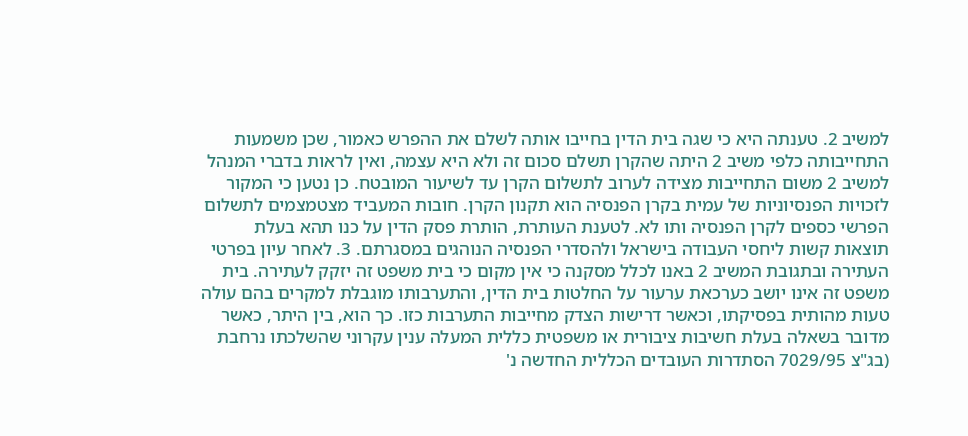למשיב 2. טענתה היא כי שגה בית הדין בחייבו אותה לשלם את ההפרש כאמור, שכן משמעות התחייבותה כלפי משיב 2 היתה שהקרן תשלם סכום זה ולא היא עצמה, ואין לראות בדברי המנהל למשיב 2 משום התחייבות מצידה לערוב לתשלום הקרן עד לשיעור המובטח. כן נטען כי המקור לזכויות הפנסיוניות של עמית בקרן הפנסיה הוא תקנון הקרן. חובות המעביד מצטמצמים לתשלום הפרשי כספים לקרן הפנסיה ותו לא. לטענת העותרת, הותרת פסק הדין על כנו תהא בעלת תוצאות קשות ליחסי העבודה בישראל ולהסדרי הפנסיה הנוהגים במסגרתם. 3. לאחר עיון בפרטי העתירה ובתגובת המשיב 2 באנו לכלל מסקנה כי אין מקום כי בית משפט זה יזקק לעתירה. בית משפט זה אינו יושב כערכאת ערעור על החלטות בית הדין, והתערבותו מוגבלת למקרים בהם עולה טעות מהותית בפסיקתו, וכאשר דרישות הצדק מחייבות התערבות כזו. כך הוא, בין היתר, כאשר מדובר בשאלה בעלת חשיבות ציבורית או משפטית כללית המעלה ענין עקרוני שהשלכתו נרחבת (בג"צ 7029/95 הסתדרות העובדים הכללית החדשה נ'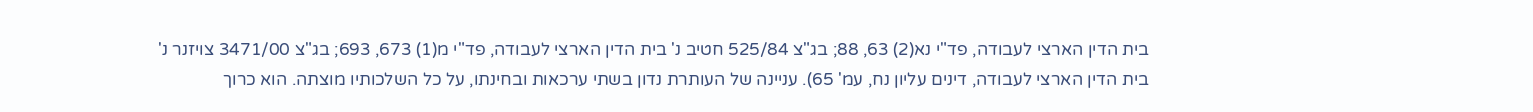בית הדין הארצי לעבודה, פד"י נא(2) 63, 88; בג"צ 525/84 חטיב נ' בית הדין הארצי לעבודה, פד"י מ(1) 673, 693; בג"צ 3471/00 צויזנר נ' בית הדין הארצי לעבודה, דינים עליון נח, עמ' 65). עניינה של העותרת נדון בשתי ערכאות ובחינתו, על כל השלכותיו מוצתה. הוא כרוך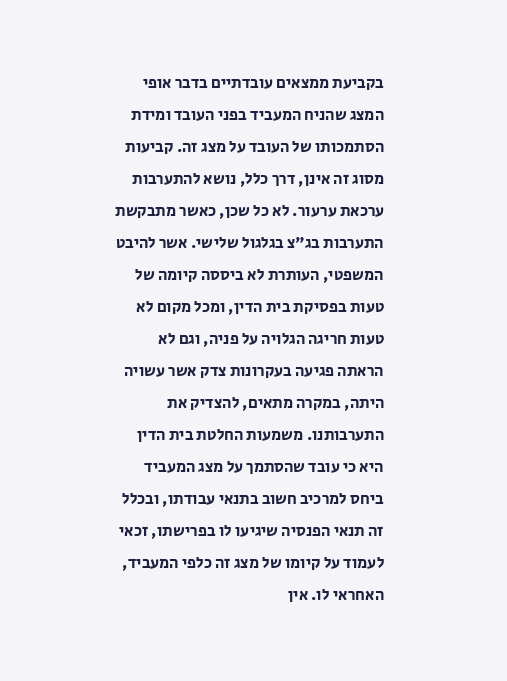בקביעת ממצאים עובדתיים בדבר אופי המצג שהניח המעביד בפני העובד ומידת הסתמכותו של העובד על מצג זה. קביעות מסוג זה אינן, דרך כלל, נושא להתערבות ערכאת ערעור. לא כל שכן, כאשר מתבקשת התערבות בג"צ בגלגול שלישי. אשר להיבט המשפטי, העותרת לא ביססה קיומה של טעות בפסיקת בית הדין, ומכל מקום לא טעות חריגה הגלויה על פניה, וגם לא הראתה פגיעה בעקרונות צדק אשר עשויה היתה, במקרה מתאים, להצדיק את התערבותנו. משמעות החלטת בית הדין היא כי עובד שהסתמך על מצג המעביד ביחס למרכיב חשוב בתנאי עבודתו, ובכלל זה תנאי הפנסיה שיגיעו לו בפרישתו, זכאי לעמוד על קיומו של מצג זה כלפי המעביד, האחראי לו. אין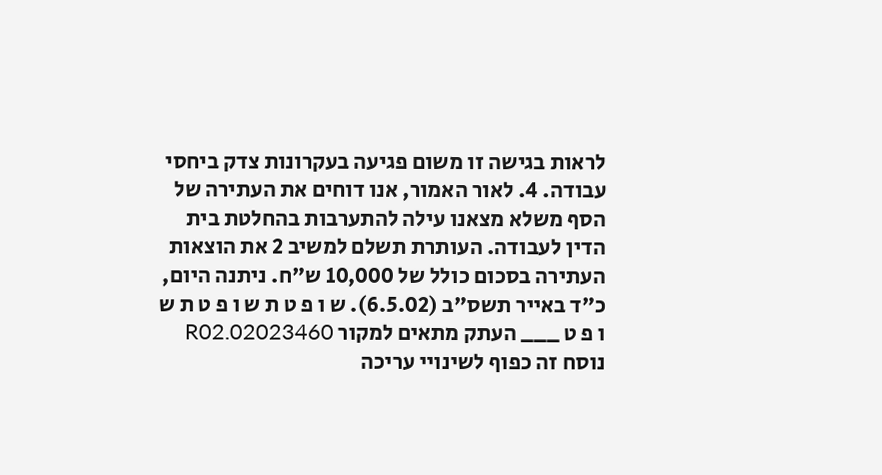לראות בגישה זו משום פגיעה בעקרונות צדק ביחסי עבודה. 4. לאור האמור, אנו דוחים את העתירה של הסף משלא מצאנו עילה להתערבות בהחלטת בית הדין לעבודה. העותרת תשלם למשיב 2 את הוצאות העתירה בסכום כולל של 10,000 ש"ח. ניתנה היום, כ"ד באייר תשס"ב (6.5.02). ש ו פ ט ת ש ו פ ט ת ש ו פ ט ___ העתק מתאים למקור 02023460.R02 נוסח זה כפוף לשינויי עריכה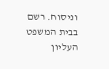וניסוח. רשם בבית המשפט העליון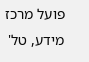פועל מרכז מידע, טל'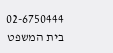02-6750444 בית המשפט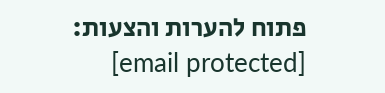פתוח להערות והצעות: [email protected]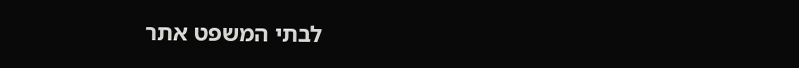לבתי המשפט אתר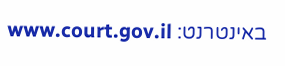באינטרנט: www.court.gov.il